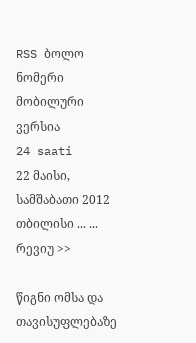RSS ბოლო ნომერი მობილური ვერსია
24 saati
22 მაისი, სამშაბათი 2012
თბილისი ... ...
რევიუ >>

წიგნი ომსა და თავისუფლებაზე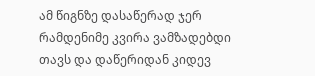ამ წიგნზე დასაწერად ჯერ რამდენიმე კვირა ვამზადებდი თავს და დაწერიდან კიდევ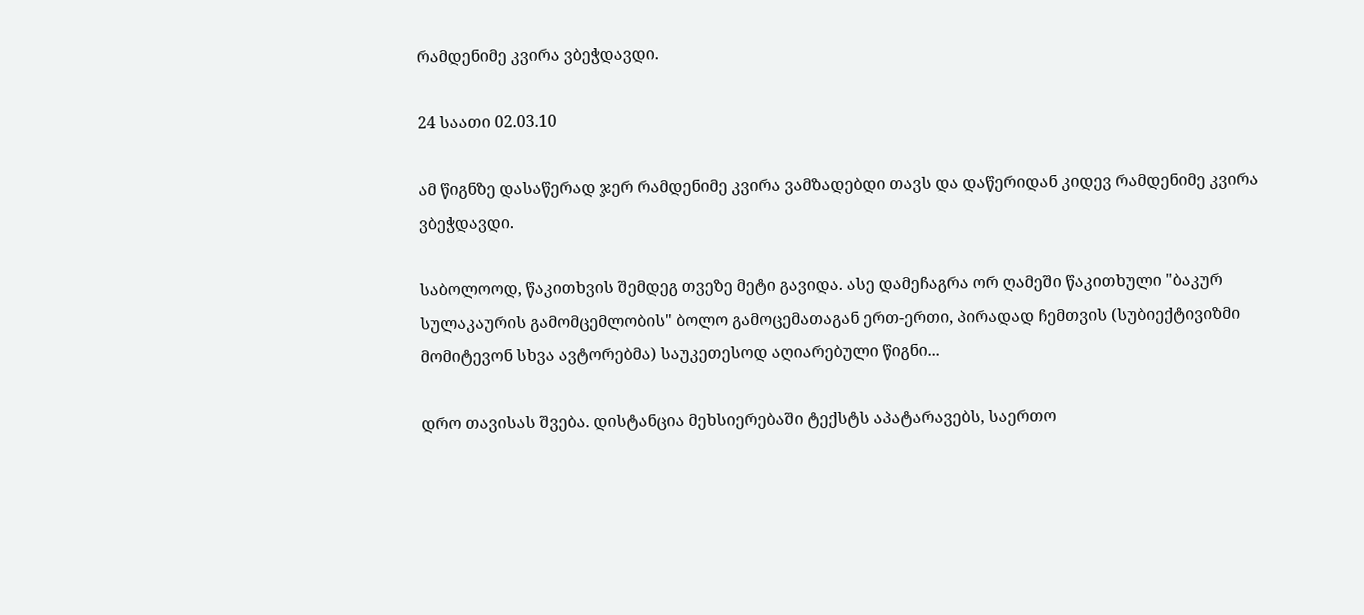რამდენიმე კვირა ვბეჭდავდი.

24 საათი 02.03.10

ამ წიგნზე დასაწერად ჯერ რამდენიმე კვირა ვამზადებდი თავს და დაწერიდან კიდევ რამდენიმე კვირა ვბეჭდავდი.

საბოლოოდ, წაკითხვის შემდეგ თვეზე მეტი გავიდა. ასე დამეჩაგრა ორ ღამეში წაკითხული "ბაკურ სულაკაურის გამომცემლობის" ბოლო გამოცემათაგან ერთ-ერთი, პირადად ჩემთვის (სუბიექტივიზმი მომიტევონ სხვა ავტორებმა) საუკეთესოდ აღიარებული წიგნი...

დრო თავისას შვება. დისტანცია მეხსიერებაში ტექსტს აპატარავებს, საერთო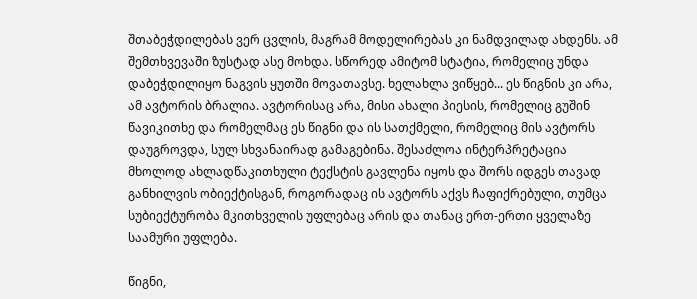შთაბეჭდილებას ვერ ცვლის, მაგრამ მოდელირებას კი ნამდვილად ახდენს. ამ შემთხვევაში ზუსტად ასე მოხდა. სწორედ ამიტომ სტატია, რომელიც უნდა დაბეჭდილიყო ნაგვის ყუთში მოვათავსე. ხელახლა ვიწყებ... ეს წიგნის კი არა, ამ ავტორის ბრალია. ავტორისაც არა, მისი ახალი პიესის, რომელიც გუშინ წავიკითხე და რომელმაც ეს წიგნი და ის სათქმელი, რომელიც მის ავტორს დაუგროვდა, სულ სხვანაირად გამაგებინა. შესაძლოა ინტერპრეტაცია მხოლოდ ახლადწაკითხული ტექსტის გავლენა იყოს და შორს იდგეს თავად განხილვის ობიექტისგან, როგორადაც ის ავტორს აქვს ჩაფიქრებული, თუმცა სუბიექტურობა მკითხველის უფლებაც არის და თანაც ერთ-ერთი ყველაზე საამური უფლება.

წიგნი,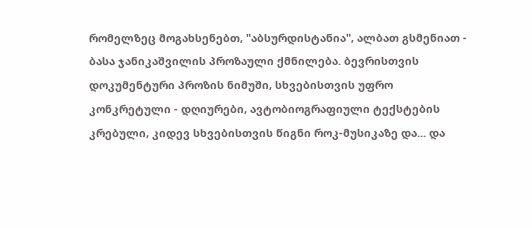რომელზეც მოგახსენებთ, "აბსურდისტანია", ალბათ გსმენიათ - ბასა ჯანიკაშვილის პროზაული ქმნილება. ბევრისთვის დოკუმენტური პროზის ნიმუში, სხვებისთვის უფრო კონკრეტული - დღიურები, ავტობიოგრაფიული ტექსტების კრებული, კიდევ სხვებისთვის წიგნი როკ-მუსიკაზე და... და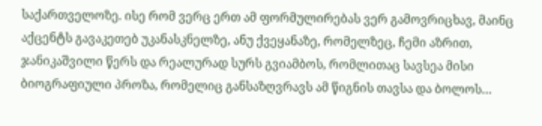საქართველოზე. ისე რომ ვერც ერთ ამ ფორმულირებას ვერ გამოვრიცხავ, მაინც აქცენტს გავაკეთებ უკანასკნელზე, ანუ ქვეყანაზე, რომელზეც, ჩემი აზრით, ჯანიკაშვილი წერს და რეალურად სურს გვიამბოს, რომლითაც სავსეა მისი ბიოგრაფიული პროზა, რომელიც განსაზღვრავს ამ წიგნის თავსა და ბოლოს…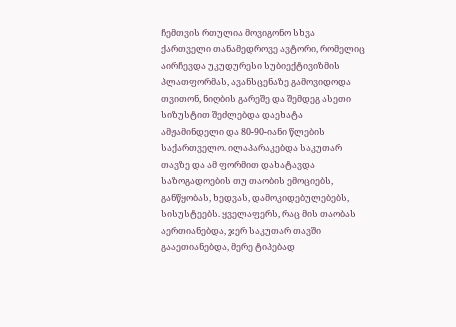ჩემთვის რთულია მოვიგონო სხვა ქართველი თანამედროვე ავტორი, რომელიც აირჩევდა უკუდურესი სუბიექტივიზმის პლათფორმას, ავანსცენაზე გამოვიდოდა თვითონ, ნიღბის გარეშე და შემდეგ ასეთი სიზუსტით შეძლებდა დაეხატა ამჟამინდელი და 80-90-იანი წლების საქართველო. ილაპარაკებდა საკუთარ თავზე და ამ ფორმით დახატავდა საზოგადოების თუ თაობის ემოციებს, განწყობას, ხედვას, დამოკიდებულებებს, სისუსტეებს. ყველაფერს, რაც მის თაობას აერთიანებდა, ჯერ საკუთარ თავში გააეთიანებდა, მერე ტიპებად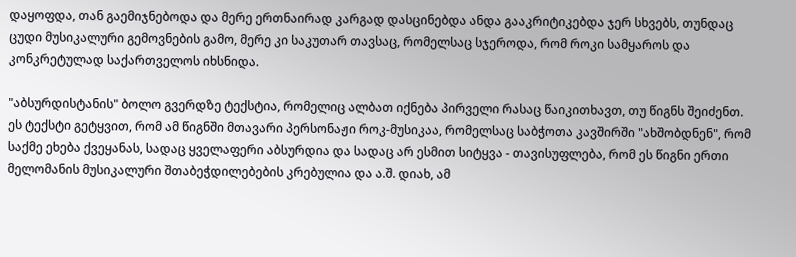დაყოფდა, თან გაემიჯნებოდა და მერე ერთნაირად კარგად დასცინებდა ანდა გააკრიტიკებდა ჯერ სხვებს, თუნდაც ცუდი მუსიკალური გემოვნების გამო, მერე კი საკუთარ თავსაც, რომელსაც სჯეროდა, რომ როკი სამყაროს და კონკრეტულად საქართველოს იხსნიდა.

"აბსურდისტანის" ბოლო გვერდზე ტექსტია, რომელიც ალბათ იქნება პირველი რასაც წაიკითხავთ, თუ წიგნს შეიძენთ. ეს ტექსტი გეტყვით, რომ ამ წიგნში მთავარი პერსონაჟი როკ-მუსიკაა, რომელსაც საბჭოთა კავშირში "ახშობდნენ", რომ საქმე ეხება ქვეყანას, სადაც ყველაფერი აბსურდია და სადაც არ ესმით სიტყვა - თავისუფლება, რომ ეს წიგნი ერთი მელომანის მუსიკალური შთაბეჭდილებების კრებულია და ა.შ. დიახ, ამ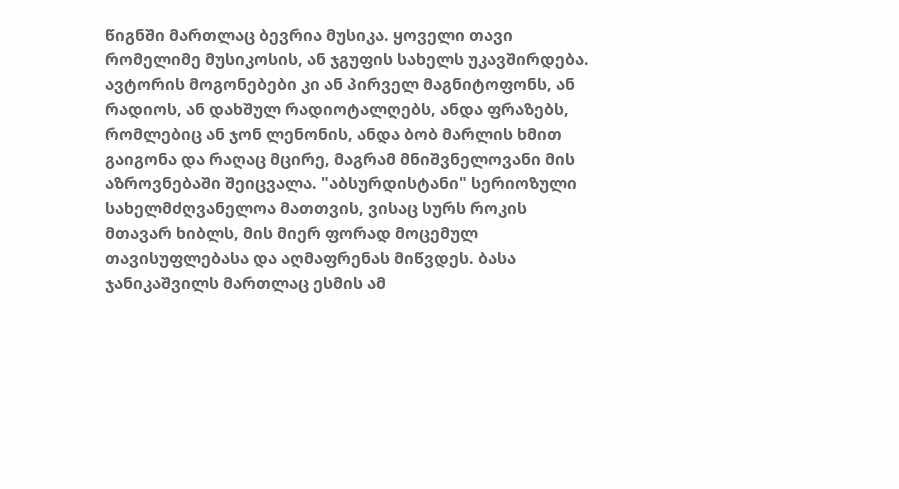წიგნში მართლაც ბევრია მუსიკა. ყოველი თავი რომელიმე მუსიკოსის, ან ჯგუფის სახელს უკავშირდება. ავტორის მოგონებები კი ან პირველ მაგნიტოფონს, ან რადიოს, ან დახშულ რადიოტალღებს, ანდა ფრაზებს, რომლებიც ან ჯონ ლენონის, ანდა ბობ მარლის ხმით გაიგონა და რაღაც მცირე, მაგრამ მნიშვნელოვანი მის აზროვნებაში შეიცვალა. "აბსურდისტანი" სერიოზული სახელმძღვანელოა მათთვის, ვისაც სურს როკის მთავარ ხიბლს, მის მიერ ფორად მოცემულ თავისუფლებასა და აღმაფრენას მიწვდეს. ბასა ჯანიკაშვილს მართლაც ესმის ამ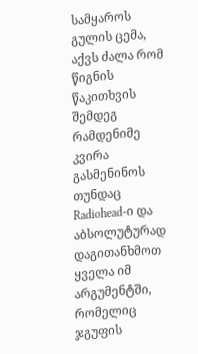სამყაროს გულის ცემა, აქვს ძალა რომ წიგნის წაკითხვის შემდეგ რამდენიმე კვირა გასმენინოს თუნდაც Radiohead-ი და აბსოლუტურად დაგითანხმოთ ყველა იმ არგუმენტში, რომელიც ჯგუფის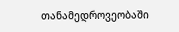თანამედროვეობაში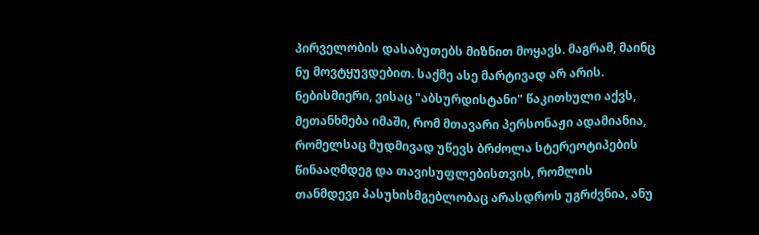პირველობის დასაბუთებს მიზნით მოყავს. მაგრამ, მაინც ნუ მოვტყუვდებით. საქმე ასე მარტივად არ არის. ნებისმიერი, ვისაც "აბსურდისტანი" წაკითხული აქვს, მეთანხმება იმაში, რომ მთავარი პერსონაჟი ადამიანია, რომელსაც მუდმივად უწევს ბრძოლა სტერეოტიპების წინააღმდეგ და თავისუფლებისთვის, რომლის თანმდევი პასუხისმგებლობაც არასდროს უგრძვნია, ანუ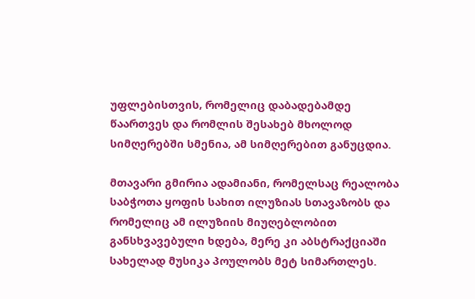უფლებისთვის, რომელიც დაბადებამდე წაართვეს და რომლის შესახებ მხოლოდ სიმღერებში სმენია, ამ სიმღერებით განუცდია.

მთავარი გმირია ადამიანი, რომელსაც რეალობა საბჭოთა ყოფის სახით ილუზიას სთავაზობს და რომელიც ამ ილუზიის მიუღებლობით განსხვავებული ხდება, მერე კი აბსტრაქციაში სახელად მუსიკა პოულობს მეტ სიმართლეს.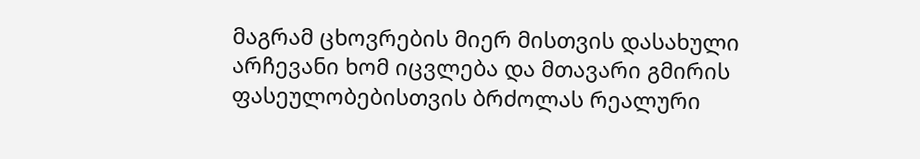მაგრამ ცხოვრების მიერ მისთვის დასახული არჩევანი ხომ იცვლება და მთავარი გმირის ფასეულობებისთვის ბრძოლას რეალური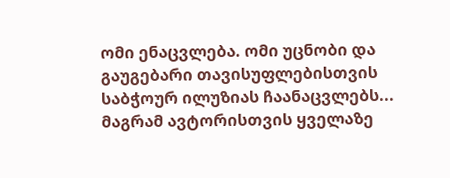ომი ენაცვლება. ომი უცნობი და გაუგებარი თავისუფლებისთვის საბჭოურ ილუზიას ჩაანაცვლებს... მაგრამ ავტორისთვის ყველაზე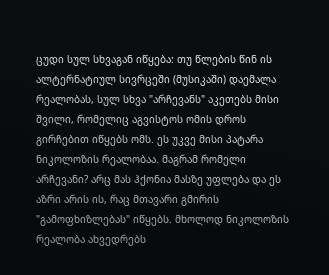ცუდი სულ სხვაგან იწყება: თუ წლების წინ ის ალტერნატიულ სივრცეში (მუსიკაში) დაემალა რეალობას, სულ სხვა "არჩევანს" აკეთებს მისი შვილი, რომელიც აგვისტოს ომის დროს გირჩებით იწყებს ომს. ეს უკვე მისი პატარა ნიკოლოზის რეალობაა. მაგრამ რომელი არჩევანი? არც მას ჰქონია მასზე უფლება და ეს აზრი არის ის, რაც მთავარი გმირის "გამოფხიზლებას" იწყებს. მხოლოდ ნიკოლოზის რეალობა ახვედრებს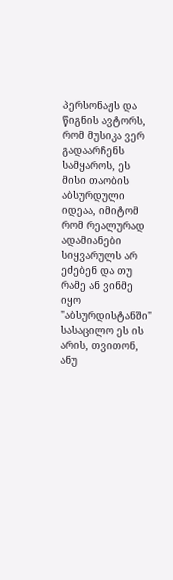პერსონაჟს და წიგნის ავტორს, რომ მუსიკა ვერ გადაარჩენს სამყაროს, ეს მისი თაობის აბსურდული იდეაა, იმიტომ რომ რეალურად ადამიანები სიყვარულს არ ეძებენ და თუ რამე ან ვინმე იყო "აბსურდისტანში" სასაცილო ეს ის არის, თვითონ, ანუ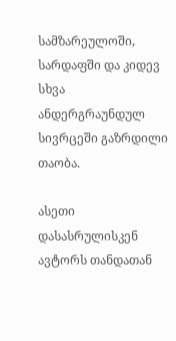სამზარეულოში, სარდაფში და კიდევ სხვა ანდერგრაუნდულ სივრცეში გაზრდილი თაობა.

ასეთი დასასრულისკენ ავტორს თანდათან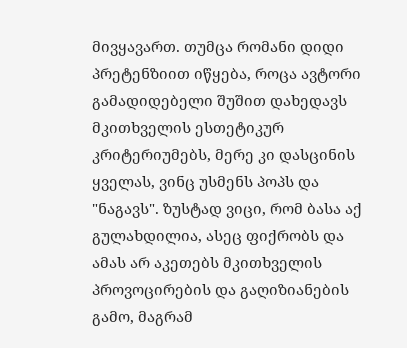მივყავართ. თუმცა რომანი დიდი პრეტენზიით იწყება, როცა ავტორი გამადიდებელი შუშით დახედავს მკითხველის ესთეტიკურ კრიტერიუმებს, მერე კი დასცინის ყველას, ვინც უსმენს პოპს და "ნაგავს". ზუსტად ვიცი, რომ ბასა აქ გულახდილია, ასეც ფიქრობს და ამას არ აკეთებს მკითხველის პროვოცირების და გაღიზიანების გამო, მაგრამ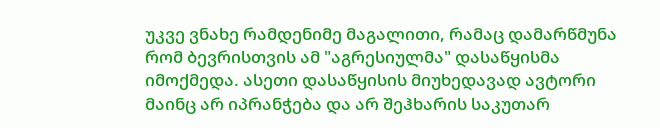უკვე ვნახე რამდენიმე მაგალითი, რამაც დამარწმუნა რომ ბევრისთვის ამ "აგრესიულმა" დასაწყისმა იმოქმედა. ასეთი დასაწყისის მიუხედავად ავტორი მაინც არ იპრანჭება და არ შეჰხარის საკუთარ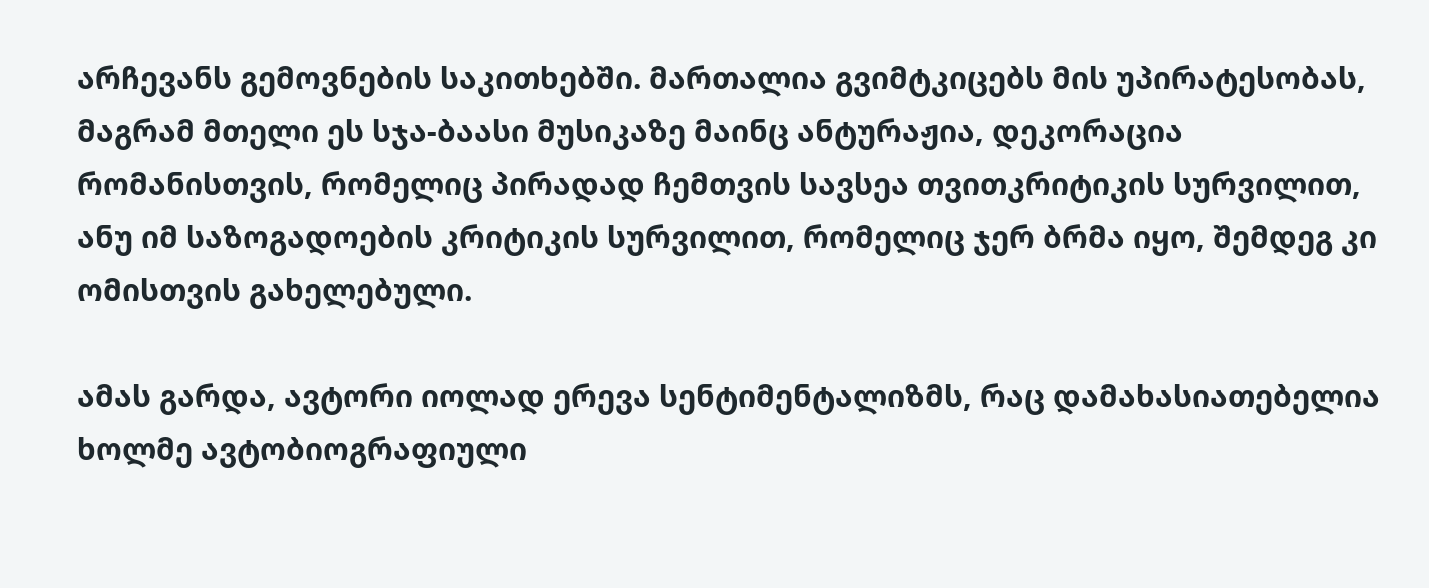არჩევანს გემოვნების საკითხებში. მართალია გვიმტკიცებს მის უპირატესობას, მაგრამ მთელი ეს სჯა-ბაასი მუსიკაზე მაინც ანტურაჟია, დეკორაცია რომანისთვის, რომელიც პირადად ჩემთვის სავსეა თვითკრიტიკის სურვილით, ანუ იმ საზოგადოების კრიტიკის სურვილით, რომელიც ჯერ ბრმა იყო, შემდეგ კი ომისთვის გახელებული.

ამას გარდა, ავტორი იოლად ერევა სენტიმენტალიზმს, რაც დამახასიათებელია ხოლმე ავტობიოგრაფიული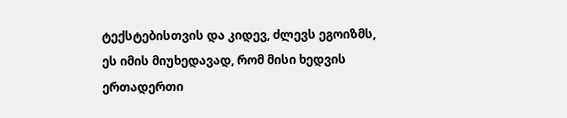ტექსტებისთვის და კიდევ, ძლევს ეგოიზმს, ეს იმის მიუხედავად, რომ მისი ხედვის ერთადერთი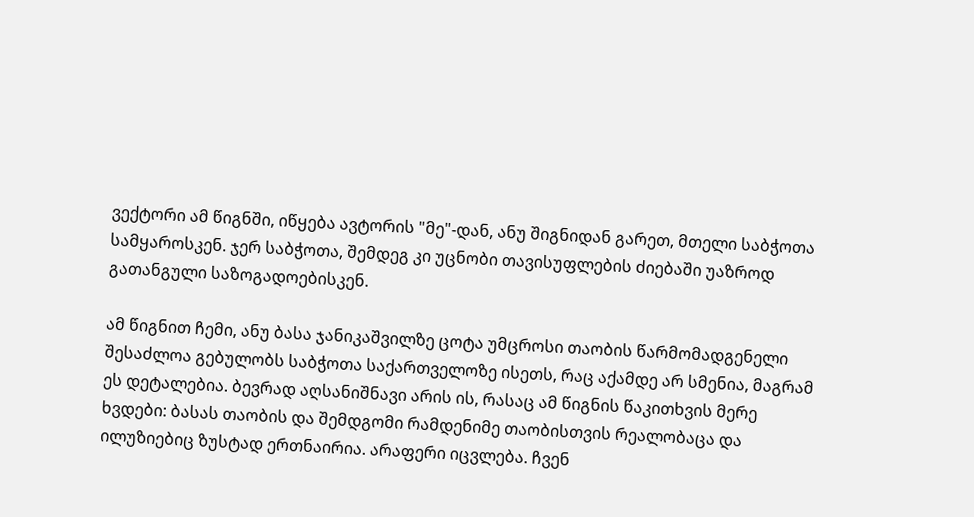ვექტორი ამ წიგნში, იწყება ავტორის "მე"-დან, ანუ შიგნიდან გარეთ, მთელი საბჭოთა სამყაროსკენ. ჯერ საბჭოთა, შემდეგ კი უცნობი თავისუფლების ძიებაში უაზროდ გათანგული საზოგადოებისკენ.

ამ წიგნით ჩემი, ანუ ბასა ჯანიკაშვილზე ცოტა უმცროსი თაობის წარმომადგენელი შესაძლოა გებულობს საბჭოთა საქართველოზე ისეთს, რაც აქამდე არ სმენია, მაგრამ ეს დეტალებია. ბევრად აღსანიშნავი არის ის, რასაც ამ წიგნის წაკითხვის მერე ხვდები: ბასას თაობის და შემდგომი რამდენიმე თაობისთვის რეალობაცა და ილუზიებიც ზუსტად ერთნაირია. არაფერი იცვლება. ჩვენ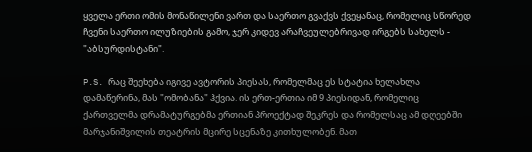ყველა ერთი ომის მონაწილენი ვართ და საერთო გვაქვს ქვეყანაც, რომელიც სწორედ ჩვენი საერთო ილუზიების გამო, ჯერ კიდევ არაჩვეულებრივად ირგებს სახელს - "აბსურდისტანი".

P.S. რაც შეეხება იგივე ავტორის პიესას, რომელმაც ეს სტატია ხელახლა დამაწერინა, მას "ომობანა" ჰქვია. ის ერთ-ერთია იმ 9 პიესიდან, რომელიც ქართველმა დრამატურგებმა ერთიან პროექტად შეკრეს და რომელსაც ამ დღეებში მარჯანიშვილის თეატრის მცირე სცენაზე კითხულობენ. მათ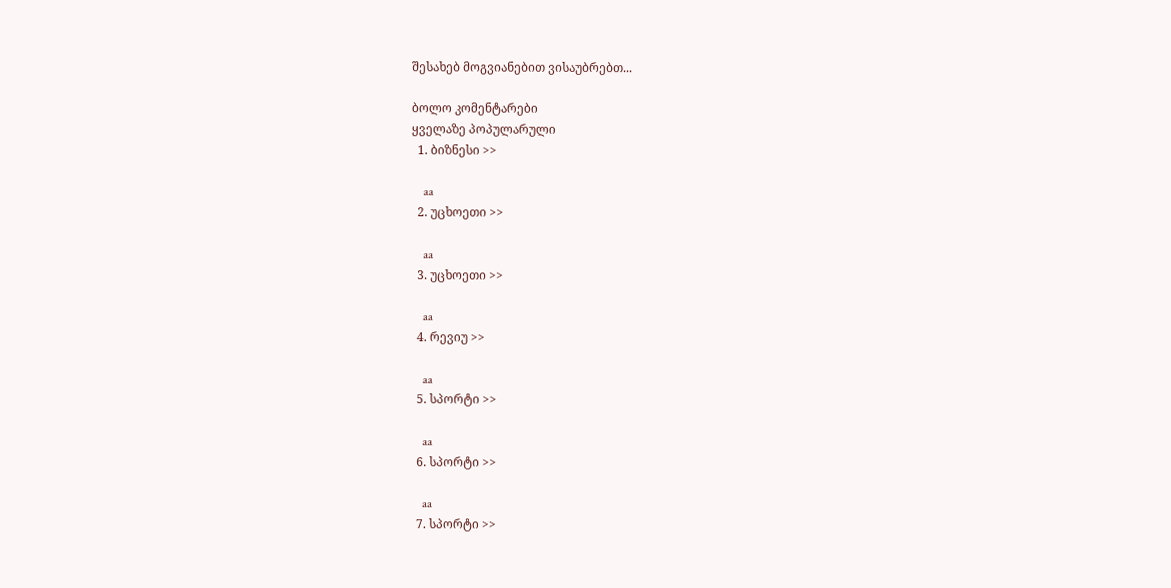შესახებ მოგვიანებით ვისაუბრებთ...

ბოლო კომენტარები
ყველაზე პოპულარული
  1. ბიზნესი >>

    aa
  2. უცხოეთი >>

    aa
  3. უცხოეთი >>

    aa
  4. რევიუ >>

    aa
  5. სპორტი >>

    aa
  6. სპორტი >>

    aa
  7. სპორტი >>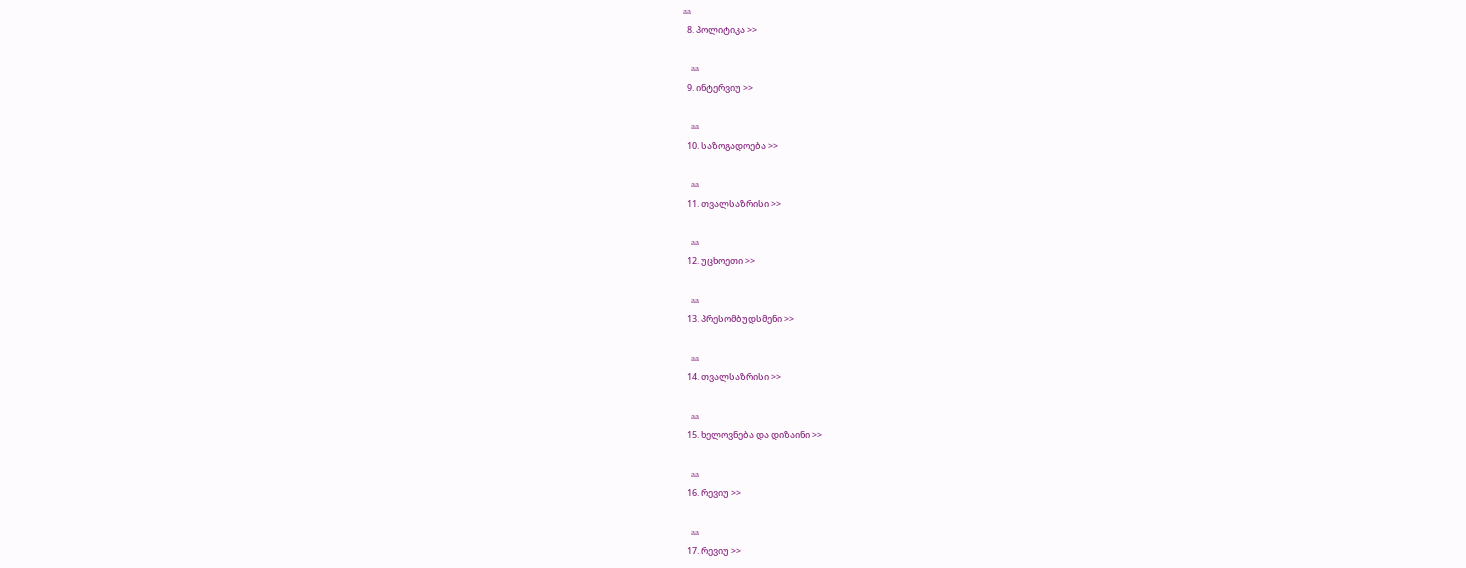aa
  8. პოლიტიკა >>

    aa
  9. ინტერვიუ >>

    aa
  10. საზოგადოება >>

    aa
  11. თვალსაზრისი >>

    aa
  12. უცხოეთი >>

    aa
  13. პრესომბუდსმენი >>

    aa
  14. თვალსაზრისი >>

    aa
  15. ხელოვნება და დიზაინი >>

    aa
  16. რევიუ >>

    aa
  17. რევიუ >>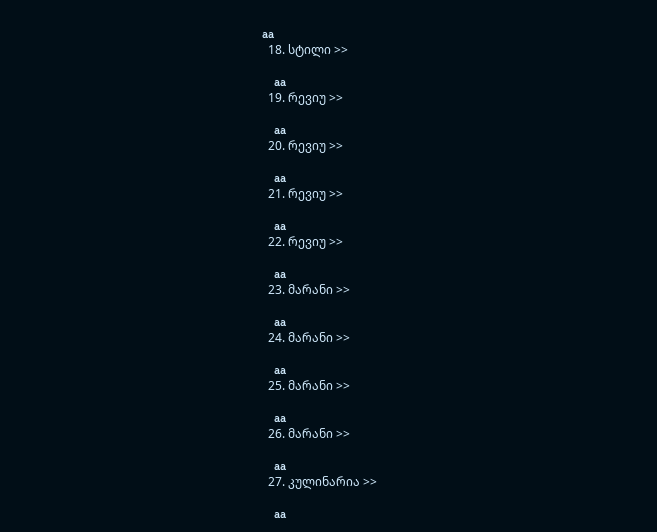aa
  18. სტილი >>

    aa
  19. რევიუ >>

    aa
  20. რევიუ >>

    aa
  21. რევიუ >>

    aa
  22. რევიუ >>

    aa
  23. მარანი >>

    aa
  24. მარანი >>

    aa
  25. მარანი >>

    aa
  26. მარანი >>

    aa
  27. კულინარია >>

    aa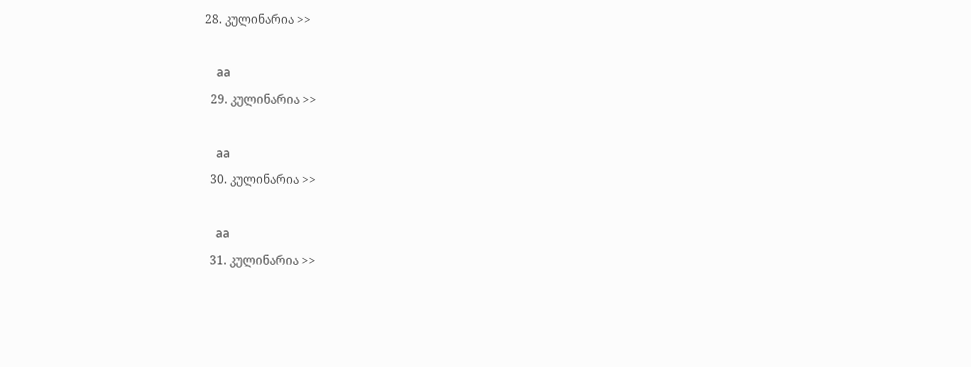28. კულინარია >>

    aa
  29. კულინარია >>

    aa
  30. კულინარია >>

    aa
  31. კულინარია >>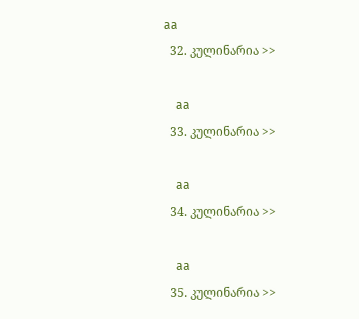aa
  32. კულინარია >>

    aa
  33. კულინარია >>

    aa
  34. კულინარია >>

    aa
  35. კულინარია >>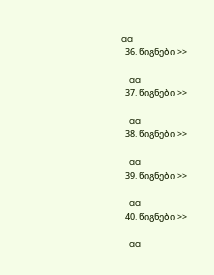aa
  36. წიგნები >>

    aa
  37. წიგნები >>

    aa
  38. წიგნები >>

    aa
  39. წიგნები >>

    aa
  40. წიგნები >>

    aa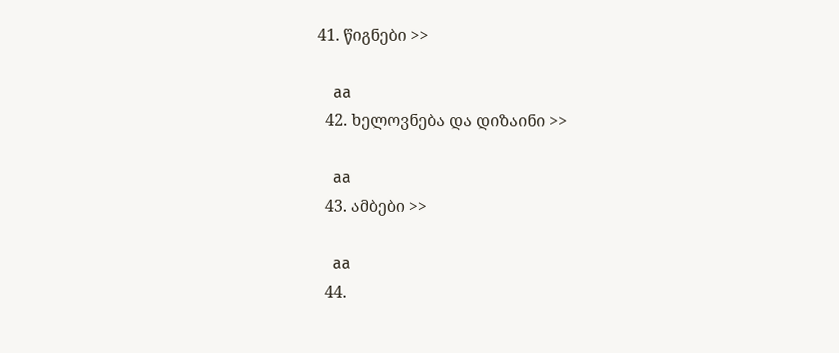41. წიგნები >>

    aa
  42. ხელოვნება და დიზაინი >>

    aa
  43. ამბები >>

    aa
  44.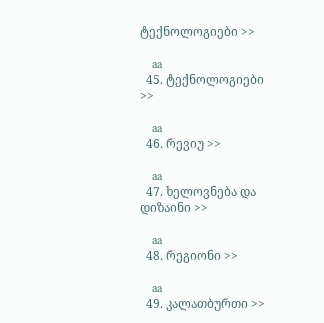ტექნოლოგიები >>

    aa
  45. ტექნოლოგიები >>

    aa
  46. რევიუ >>

    aa
  47. ხელოვნება და დიზაინი >>

    aa
  48. რეგიონი >>

    aa
  49. კალათბურთი >>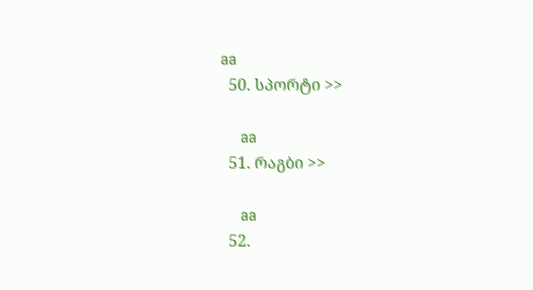aa
  50. სპორტი >>

    aa
  51. რაგბი >>

    aa
  52.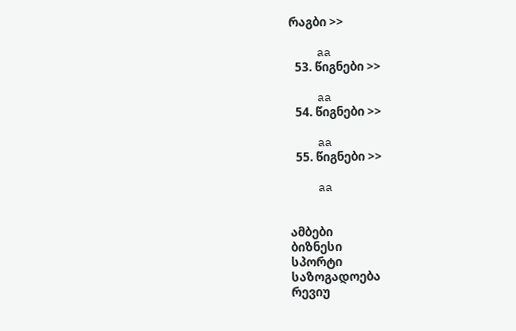რაგბი >>

    aa
  53. წიგნები >>

    aa
  54. წიგნები >>

    aa
  55. წიგნები >>

    aa


ამბები
ბიზნესი
სპორტი
საზოგადოება
რევიუ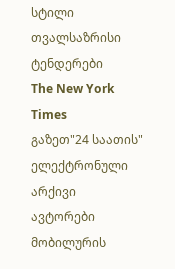სტილი
თვალსაზრისი
ტენდერები
The New York Times
გაზეთ"24 საათის"
ელექტრონული არქივი
ავტორები
მობილურის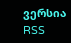ვერსია
RSS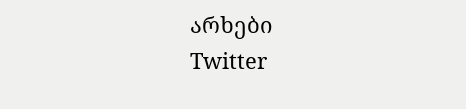არხები
Twitter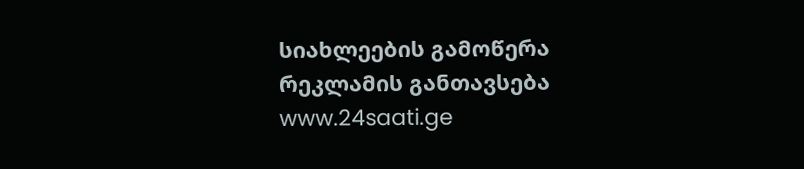სიახლეების გამოწერა
რეკლამის განთავსება
www.24saati.ge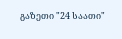გაზეთი "24 საათი"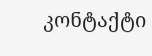კონტაქტი